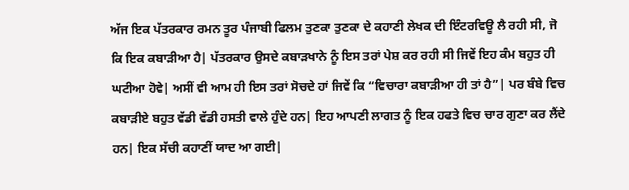ਅੱਜ ਇਕ ਪੱਤਰਕਾਰ ਰਮਨ ਤੂਰ ਪੰਜਾਬੀ ਫਿਲਮ ਤੁਣਕਾ ਤੁਣਕਾ ਦੇ ਕਹਾਣੀ ਲੇਖਕ ਦੀ ਇੰਟਰਵਿਊ ਲੈ ਰਹੀ ਸੀ, ਜੋ ਕਿ ਇਕ ਕਬਾੜੀਆ ਹੈ| ਪੱਤਰਕਾਰ ਉਸਦੇ ਕਬਾੜਖਾਨੇ ਨੂੰ ਇਸ ਤਰਾਂ ਪੇਸ਼ ਕਰ ਰਹੀ ਸੀ ਜਿਵੇਂ ਇਹ ਕੰਮ ਬਹੁਤ ਹੀ ਘਟੀਆ ਹੋਵੇ| ਅਸੀਂ ਵੀ ਆਮ ਹੀ ਇਸ ਤਰਾਂ ਸੋਚਦੇ ਹਾਂ ਜਿਵੇਂ ਕਿ “ਵਿਚਾਰਾ ਕਬਾੜੀਆ ਹੀ ਤਾਂ ਹੈ”| ਪਰ ਬੰਬੇ ਵਿਚ ਕਬਾੜੀਏ ਬਹੁਤ ਵੱਡੀ ਵੱਡੀ ਹਸਤੀ ਵਾਲੇ ਹੁੰਦੇ ਹਨ| ਇਹ ਆਪਣੀ ਲਾਗਤ ਨੂੰ ਇਕ ਹਫਤੇ ਵਿਚ ਚਾਰ ਗੁਣਾ ਕਰ ਲੈਂਦੇ ਹਨ| ਇਕ ਸੱਚੀ ਕਹਾਣੀਂ ਯਾਦ ਆ ਗਈ|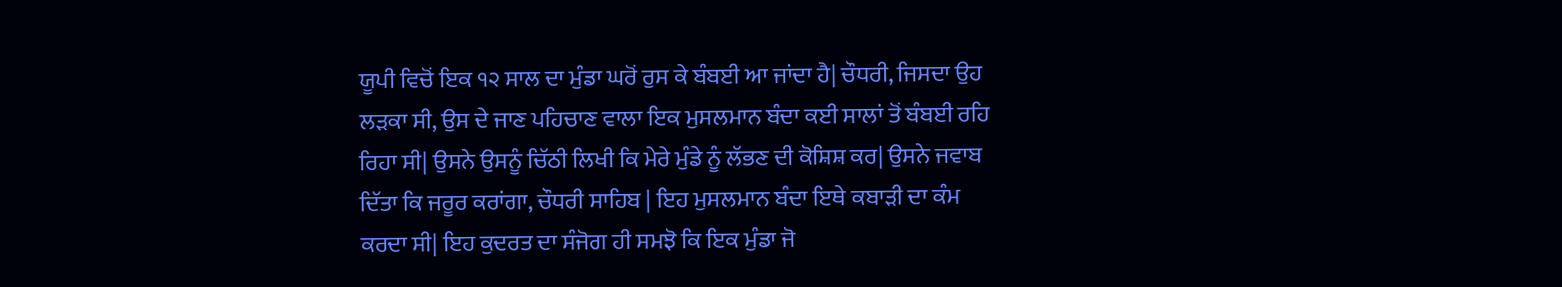ਯੂਪੀ ਵਿਚੋਂ ਇਕ ੧੨ ਸਾਲ ਦਾ ਮੁੰਡਾ ਘਰੋਂ ਰੁਸ ਕੇ ਬੰਬਈ ਆ ਜਾਂਦਾ ਹੈ| ਚੌਧਰੀ, ਜਿਸਦਾ ਉਹ ਲੜਕਾ ਸੀ, ਉਸ ਦੇ ਜਾਣ ਪਹਿਚਾਣ ਵਾਲਾ ਇਕ ਮੁਸਲਮਾਨ ਬੰਦਾ ਕਈ ਸਾਲਾਂ ਤੋਂ ਬੰਬਈ ਰਹਿ ਰਿਹਾ ਸੀ| ਉਸਨੇ ਉਸਨੂੰ ਚਿੱਠੀ ਲਿਖੀ ਕਿ ਮੇਰੇ ਮੁੰਡੇ ਨੂੰ ਲੱਭਣ ਦੀ ਕੋਸ਼ਿਸ਼ ਕਰ| ਉਸਨੇ ਜਵਾਬ ਦਿੱਤਾ ਕਿ ਜਰੂਰ ਕਰਾਂਗਾ, ਚੌਧਰੀ ਸਾਹਿਬ | ਇਹ ਮੁਸਲਮਾਨ ਬੰਦਾ ਇਥੇ ਕਬਾੜੀ ਦਾ ਕੰਮ ਕਰਦਾ ਸੀ| ਇਹ ਕੁਦਰਤ ਦਾ ਸੰਜੋਗ ਹੀ ਸਮਝੋ ਕਿ ਇਕ ਮੁੰਡਾ ਜੋ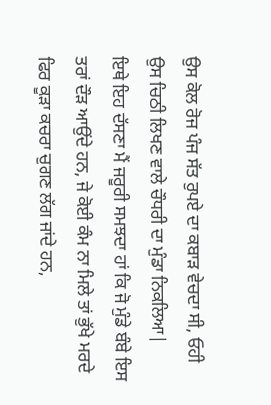ਉਸ ਕੋਲ ਰੋਜ ਪੰਜ ਸੱਤ ਰੁਪਏ ਦਾ ਕਬਾੜ ਵੇਚਦਾ ਸੀ, ਓਹੀ ਉਸ ਚਿਠੀ ਲਿਖਣ ਵਾਲੇ ਚੌਧਰੀ ਦਾ ਮੁੰਡਾ ਨਿਕਲਿਆ|
ਇਥੇ ਇਹ ਦੱਸਣਾ ਮੈਂ ਜਰੂਰੀ ਸਮਝਦਾ ਹਾਂ ਕਿ ਜੋ ਮੁੰਡੇ ਬੰਬੇ ਇਸ ਤਰਾਂ ਦੌੜ ਆਉਂਦੇ ਹਨ, ਜੇ ਕੋਈ ਕੰਮ ਨਾ ਮਿਲੇ ਤਾਂ ਭੁੱਖੇ ਮਰਦੇ ਫਿਰ ਕੂੜਾ ਕਚਰਾ ਚੁਗਣ ਲੱਗ ਜਾਂਦੇ ਹਨ,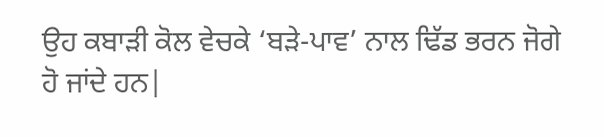ਉਹ ਕਬਾੜੀ ਕੋਲ ਵੇਚਕੇ ‘ਬੜੇ-ਪਾਵ’ ਨਾਲ ਢਿੱਡ ਭਰਨ ਜੋਗੇ ਹੋ ਜਾਂਦੇ ਹਨ|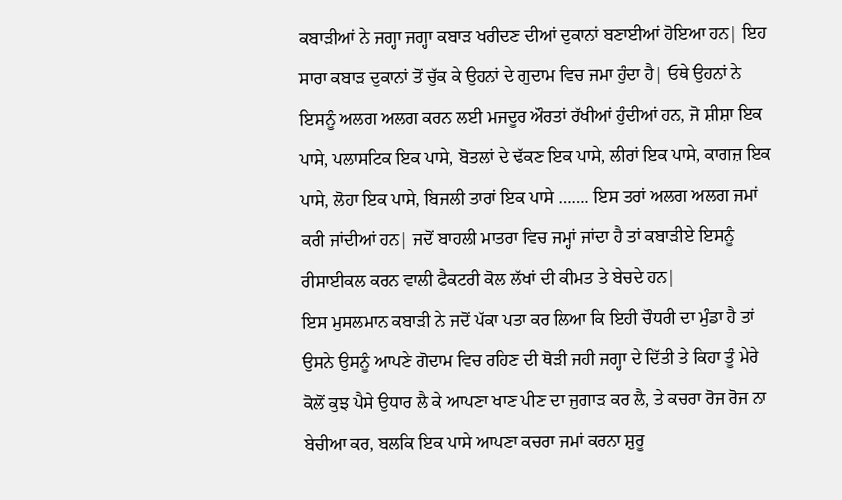ਕਬਾੜੀਆਂ ਨੇ ਜਗ੍ਹਾ ਜਗ੍ਹਾ ਕਬਾੜ ਖਰੀਦਣ ਦੀਆਂ ਦੁਕਾਨਾਂ ਬਣਾਈਆਂ ਹੋਇਆ ਹਨ| ਇਹ ਸਾਰਾ ਕਬਾੜ ਦੁਕਾਨਾਂ ਤੋਂ ਚੁੱਕ ਕੇ ਉਹਨਾਂ ਦੇ ਗੁਦਾਮ ਵਿਚ ਜਮਾ ਹੁੰਦਾ ਹੈ| ਓਥੇ ਉਹਨਾਂ ਨੇ ਇਸਨੂੰ ਅਲਗ ਅਲਗ ਕਰਨ ਲਈ ਮਜਦੂਰ ਔਰਤਾਂ ਰੱਖੀਆਂ ਹੁੰਦੀਆਂ ਹਨ, ਜੋ ਸ਼ੀਸ਼ਾ ਇਕ ਪਾਸੇ, ਪਲਾਸਟਿਕ ਇਕ ਪਾਸੇ, ਬੋਤਲਾਂ ਦੇ ਢੱਕਣ ਇਕ ਪਾਸੇ, ਲੀਰਾਂ ਇਕ ਪਾਸੇ, ਕਾਗਜ਼ ਇਕ ਪਾਸੇ, ਲੋਹਾ ਇਕ ਪਾਸੇ, ਬਿਜਲੀ ਤਾਰਾਂ ਇਕ ਪਾਸੇ ……. ਇਸ ਤਰਾਂ ਅਲਗ ਅਲਗ ਜਮਾਂ ਕਰੀ ਜਾਂਦੀਆਂ ਹਨ| ਜਦੋਂ ਬਾਹਲੀ ਮਾਤਰਾ ਵਿਚ ਜਮ੍ਹਾਂ ਜਾਂਦਾ ਹੈ ਤਾਂ ਕਬਾੜੀਏ ਇਸਨੂੰ ਰੀਸਾਈਕਲ ਕਰਨ ਵਾਲੀ ਫੈਕਟਰੀ ਕੋਲ ਲੱਖਾਂ ਦੀ ਕੀਮਤ ਤੇ ਬੇਚਦੇ ਹਨ|
ਇਸ ਮੁਸਲਮਾਨ ਕਬਾੜੀ ਨੇ ਜਦੋਂ ਪੱਕਾ ਪਤਾ ਕਰ ਲਿਆ ਕਿ ਇਹੀ ਚੌਧਰੀ ਦਾ ਮੁੰਡਾ ਹੈ ਤਾਂ ਉਸਨੇ ਉਸਨੂੰ ਆਪਣੇ ਗੋਦਾਮ ਵਿਚ ਰਹਿਣ ਦੀ ਥੋੜੀ ਜਹੀ ਜਗ੍ਹਾ ਦੇ ਦਿੱਤੀ ਤੇ ਕਿਹਾ ਤੂੰ ਮੇਰੇ ਕੋਲੋਂ ਕੁਝ ਪੈਸੇ ਉਧਾਰ ਲੈ ਕੇ ਆਪਣਾ ਖਾਣ ਪੀਣ ਦਾ ਜੁਗਾੜ ਕਰ ਲੈ, ਤੇ ਕਚਰਾ ਰੋਜ ਰੋਜ ਨਾ ਬੇਚੀਆ ਕਰ, ਬਲਕਿ ਇਕ ਪਾਸੇ ਆਪਣਾ ਕਚਰਾ ਜਮਾਂ ਕਰਨਾ ਸ਼ੁਰੂ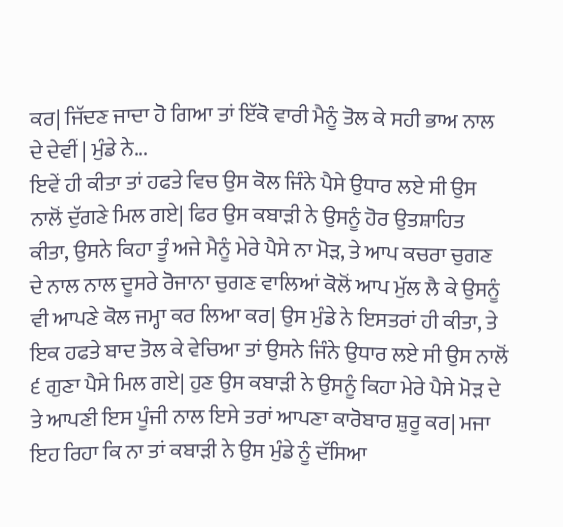ਕਰ| ਜਿੱਦਣ ਜਾਦਾ ਹੋ ਗਿਆ ਤਾਂ ਇੱਕੋ ਵਾਰੀ ਮੈਨੂੰ ਤੋਲ ਕੇ ਸਹੀ ਭਾਅ ਨਾਲ ਦੇ ਦੇਵੀਂ | ਮੁੰਡੇ ਨੇ...
ਇਵੇਂ ਹੀ ਕੀਤਾ ਤਾਂ ਹਫਤੇ ਵਿਚ ਉਸ ਕੋਲ ਜਿੰਨੇ ਪੈਸੇ ਉਧਾਰ ਲਏ ਸੀ ਉਸ ਨਾਲੋਂ ਦੁੱਗਣੇ ਮਿਲ ਗਏ| ਫਿਰ ਉਸ ਕਬਾੜੀ ਨੇ ਉਸਨੂੰ ਹੋਰ ਉਤਸ਼ਾਹਿਤ ਕੀਤਾ, ਉਸਨੇ ਕਿਹਾ ਤੂੰ ਅਜੇ ਮੈਨੂੰ ਮੇਰੇ ਪੈਸੇ ਨਾ ਮੋੜ, ਤੇ ਆਪ ਕਚਰਾ ਚੁਗਣ ਦੇ ਨਾਲ ਨਾਲ ਦੂਸਰੇ ਰੋਜਾਨਾ ਚੁਗਣ ਵਾਲਿਆਂ ਕੋਲੋਂ ਆਪ ਮੁੱਲ ਲੈ ਕੇ ਉਸਨੂੰ ਵੀ ਆਪਣੇ ਕੋਲ ਜਮ੍ਹਾ ਕਰ ਲਿਆ ਕਰ| ਉਸ ਮੁੰਡੇ ਨੇ ਇਸਤਰਾਂ ਹੀ ਕੀਤਾ, ਤੇ ਇਕ ਹਫਤੇ ਬਾਦ ਤੋਲ ਕੇ ਵੇਚਿਆ ਤਾਂ ਉਸਨੇ ਜਿੰਨੇ ਉਧਾਰ ਲਏ ਸੀ ਉਸ ਨਾਲੋਂ ੬ ਗੁਣਾ ਪੈਸੇ ਮਿਲ ਗਏ| ਹੁਣ ਉਸ ਕਬਾੜੀ ਨੇ ਉਸਨੂੰ ਕਿਹਾ ਮੇਰੇ ਪੈਸੇ ਮੋੜ ਦੇ ਤੇ ਆਪਣੀ ਇਸ ਪੂੰਜੀ ਨਾਲ ਇਸੇ ਤਰਾਂ ਆਪਣਾ ਕਾਰੋਬਾਰ ਸ਼ੁਰੂ ਕਰ| ਮਜਾ ਇਹ ਰਿਹਾ ਕਿ ਨਾ ਤਾਂ ਕਬਾੜੀ ਨੇ ਉਸ ਮੁੰਡੇ ਨੂੰ ਦੱਸਿਆ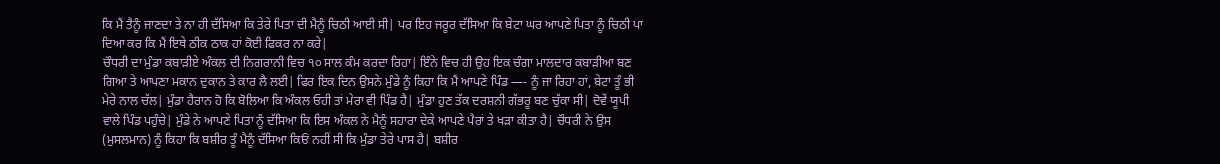ਕਿ ਮੈਂ ਤੈਨੂੰ ਜਾਣਦਾ ਤੇ ਨਾ ਹੀ ਦੱਸਿਆ ਕਿ ਤੇਰੇ ਪਿਤਾ ਦੀ ਮੈਨੂੰ ਚਿਠੀ ਆਈ ਸੀ| ਪਰ ਇਹ ਜਰੂਰ ਦੱਸਿਆ ਕਿ ਬੇਟਾ ਘਰ ਆਪਣੇ ਪਿਤਾ ਨੂੰ ਚਿਠੀ ਪਾ ਦਿਆ ਕਰ ਕਿ ਮੈਂ ਇਥੇ ਠੀਕ ਠਾਕ ਹਾਂ ਕੋਈ ਫਿਕਰ ਨਾ ਕਰੇ|
ਚੌਧਰੀ ਦਾ ਮੁੰਡਾ ਕਬਾੜੀਏ ਅੰਕਲ ਦੀ ਨਿਗਰਾਨੀ ਵਿਚ ੧੦ ਸਾਲ ਕੰਮ ਕਰਦਾ ਰਿਹਾ| ਇੰਨੇ ਵਿਚ ਹੀ ਉਹ ਇਕ ਚੰਗਾ ਮਾਲਦਾਰ ਕਬਾੜੀਆ ਬਣ ਗਿਆ ਤੇ ਆਪਣਾ ਮਕਾਨ ਦੁਕਾਨ ਤੇ ਕਾਰ ਲੈ ਲਈ| ਫਿਰ ਇਕ ਦਿਨ ਉਸਨੇ ਮੁੰਡੇ ਨੂੰ ਕਿਹਾ ਕਿ ਮੈਂ ਆਪਣੇ ਪਿੰਡ —- ਨੂੰ ਜਾ ਰਿਹਾ ਹਾਂ, ਬੇਟਾ ਤੂੰ ਭੀ ਮੇਰੇ ਨਾਲ ਚੱਲ| ਮੁੰਡਾ ਹੈਰਾਨ ਹੋ ਕਿ ਬੋਲਿਆ ਕਿ ਅੰਕਲ ਓਹੀ ਤਾਂ ਮੇਰਾ ਵੀ ਪਿੰਡ ਹੈ| ਮੁੰਡਾ ਹੁਣ ਤੱਕ ਦਰਸ਼ਨੀ ਗੱਭਰੂ ਬਣ ਚੁੱਕਾ ਸੀ| ਦੋਵੇਂ ਯੂਪੀ ਵਾਲੇ ਪਿੰਡ ਪਹੁੰਚੇ| ਮੁੰਡੇ ਨੇ ਆਪਣੇ ਪਿਤਾ ਨੂੰ ਦੱਸਿਆ ਕਿ ਇਸ ਅੰਕਲ ਨੇ ਮੈਨੂੰ ਸਹਾਰਾ ਦੇਕੇ ਆਪਣੇ ਪੈਰਾਂ ਤੇ ਖੜਾ ਕੀਤਾ ਹੈ| ਚੌਧਰੀ ਨੇ ਉਸ (ਮੁਸਲਮਾਨ) ਨੂੰ ਕਿਹਾ ਕਿ ਬਸ਼ੀਰ ਤੂੰ ਮੈਨੂੰ ਦੱਸਿਆ ਕਿਓਂ ਨਹੀਂ ਸੀ ਕਿ ਮੁੰਡਾ ਤੇਰੇ ਪਾਸ ਹੈ| ਬਸ਼ੀਰ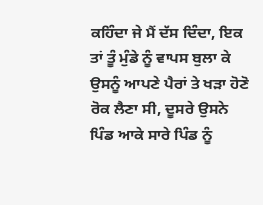ਕਹਿੰਦਾ ਜੇ ਮੈਂ ਦੱਸ ਦਿੰਦਾ, ਇਕ ਤਾਂ ਤੂੰ ਮੁੰਡੇ ਨੂੰ ਵਾਪਸ ਬੁਲਾ ਕੇ ਉਸਨੂੰ ਆਪਣੇ ਪੈਰਾਂ ਤੇ ਖੜਾ ਹੋਣੋ ਰੋਕ ਲੈਣਾ ਸੀ, ਦੂਸਰੇ ਉਸਨੇ ਪਿੰਡ ਆਕੇ ਸਾਰੇ ਪਿੰਡ ਨੂੰ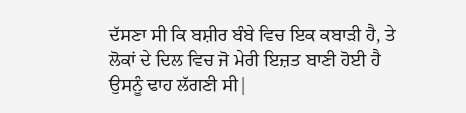ਦੱਸਣਾ ਸੀ ਕਿ ਬਸ਼ੀਰ ਬੰਬੇ ਵਿਚ ਇਕ ਕਬਾੜੀ ਹੈ, ਤੇ ਲੋਕਾਂ ਦੇ ਦਿਲ ਵਿਚ ਜੋ ਮੇਰੀ ਇਜ਼ਤ ਬਾਣੀ ਹੋਈ ਹੈ ਉਸਨੂੰ ਢਾਹ ਲੱਗਣੀ ਸੀ|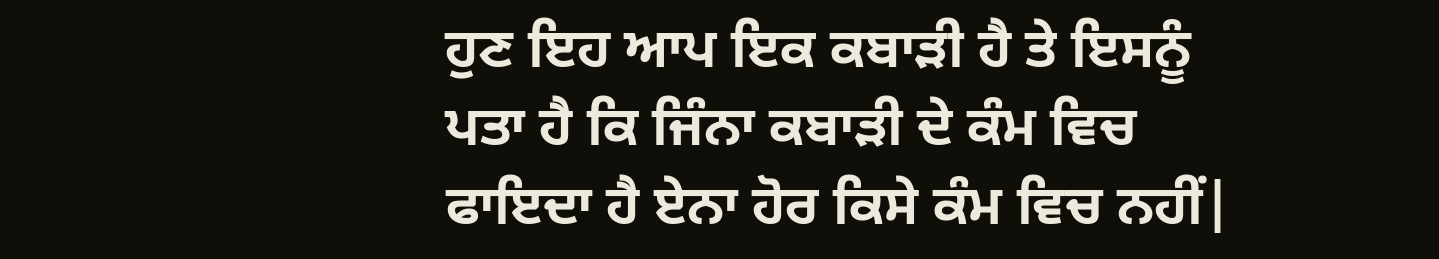ਹੁਣ ਇਹ ਆਪ ਇਕ ਕਬਾੜੀ ਹੈ ਤੇ ਇਸਨੂੰ ਪਤਾ ਹੈ ਕਿ ਜਿੰਨਾ ਕਬਾੜੀ ਦੇ ਕੰਮ ਵਿਚ ਫਾਇਦਾ ਹੈ ਏਨਾ ਹੋਰ ਕਿਸੇ ਕੰਮ ਵਿਚ ਨਹੀਂ|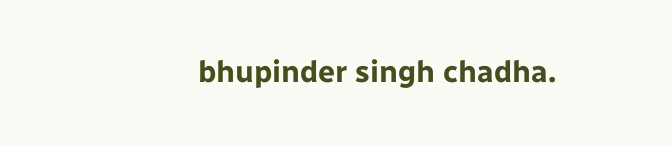bhupinder singh chadha.